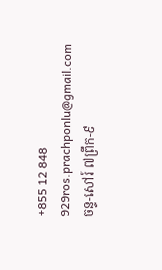+855 12 848 929ros.prachponlu@gmail.comចន្ទ-សៅរ៍ ៧ព្រឹក-៩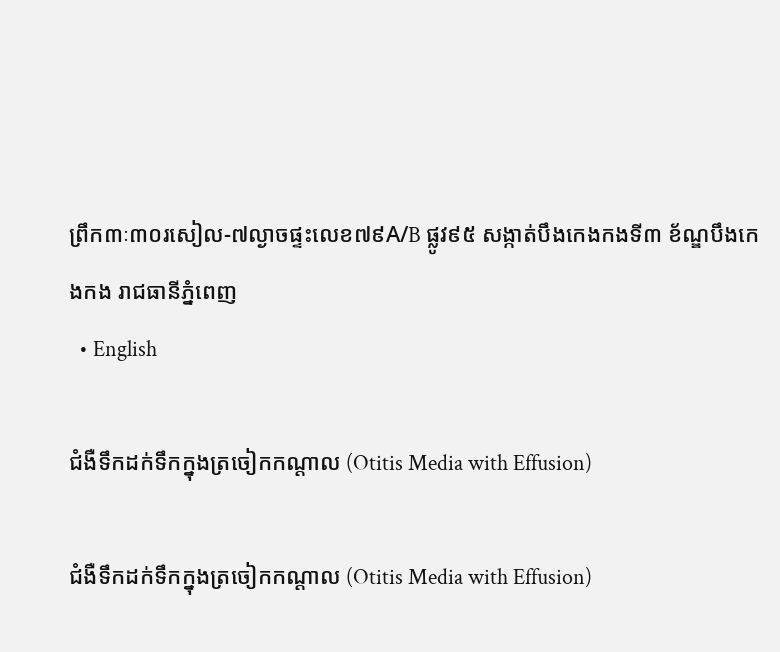ព្រឹក៣ៈ៣០រសៀល-៧ល្ងាចផ្ទះលេខ៧៩A/B ផ្លូវ៩៥ សង្កាត់បឹងកេងកងទី៣ ខ័ណ្ឌបឹងកេងកង រាជធានីភ្នំពេញ
  • English

ជំងឺទឹកដក់ទឹកក្នុងត្រចៀកកណ្ដាល (Otitis Media with Effusion)

ជំងឺទឹកដក់ទឹកក្នុងត្រចៀកកណ្ដាល (Otitis Media with Effusion)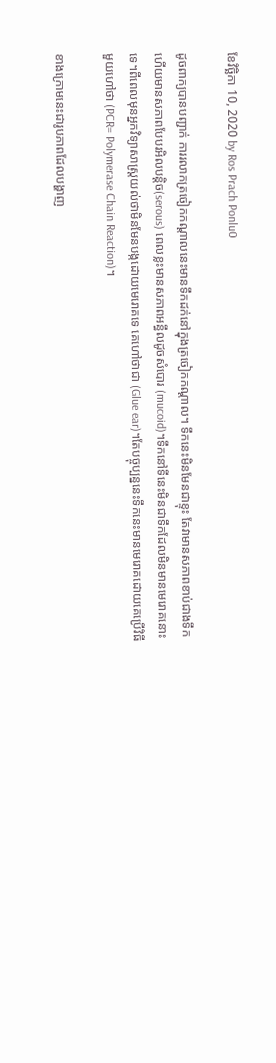ខែវិច្ឆិកា 10, 2020 by Ros Prach Ponlu0

ដូចពាក្យបានបញ្ជាក់ ការរលាកត្រចៀកកណ្ដាលនេះមានទឹកដក់នៅក្នុងត្រចៀកកណ្ដាល។ ទឹកនេះមិនមែនជាខ្ទុះ តែវាមានសភាពខាប់ជាងទឹកហើយមានសភាពបែបរអិលបន្តិច(serous) ពេលខ្លះមានសភាពអន្ធឹលដូចសំបោរ (mucoid)។ទឹកនៅទីនេះមិនជាទឹកដែលមិនមានមេរោគនោះទេ។ពីពេលមុនអ្នកវិទ្យាសាស្ដ្រយល់ថាមិនមែនបង្កដោយមេរោគទេ គេហៅថាជា (Glue ear)។តែបច្ចុប្បន្ននេះទឹកនេះមានមេរោគដោយគេប្រើវិធីមួយហៅថា (PCR= Polymerase Chain Reaction)។

ខាងក្រោមនេះជារូបភាពដែលបង្ហាញ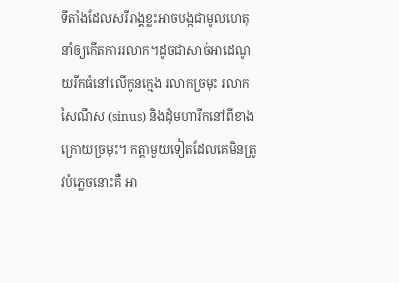ទីតាំងដែលសរីរាង្គខ្លះអាចបង្កជាមូលហេតុនាំឲ្យកើតការរលាក។ដូចជាសាច់អាដេណូយរីកធំនៅលើកូនក្មេង រលាកច្រមុះ រលាកសៃណឹស (sinus) និងដុំមហារីកនៅពីខាងក្រោយច្រមុះ។ កត្តាមួយទៀតដែលគេមិនត្រូវបំភ្លេចនោះគឺ អា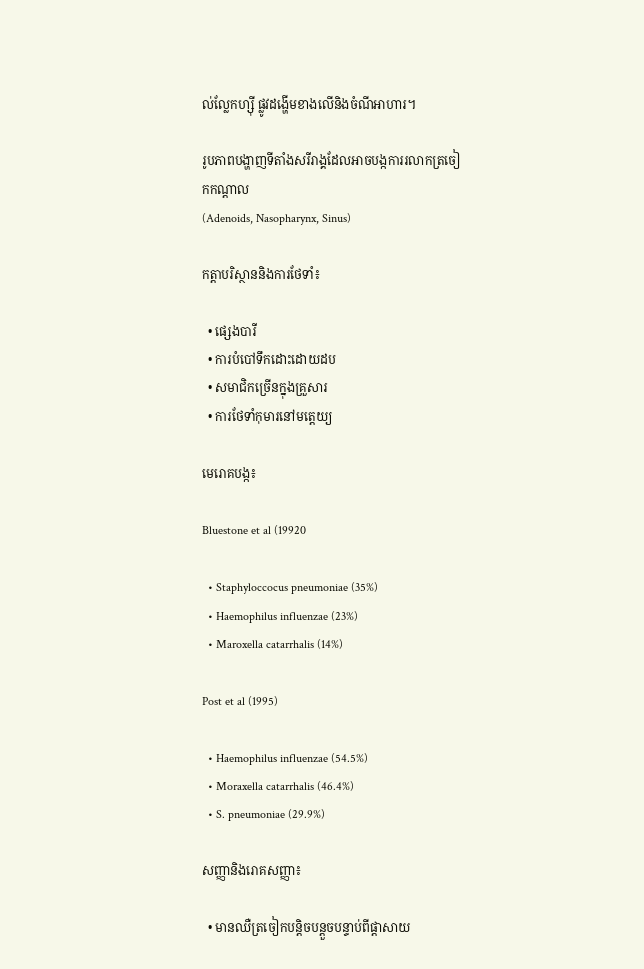ល់ល្លែកហ្ស៊ី ផ្លូវដង្ហើមខាងលើនិងចំណីអាហារ។

រូបភាពបង្ហាញទីតាំងសរីរាង្គដែលអាចបង្កការរលាកត្រចៀកកណ្ដាល
(Adenoids, Nasopharynx, Sinus)

កត្តាបរិស្ថាននិងការថែទាំ៖

  • ផ្សេងបារី
  • ការបំបៅទឹកដោះដោយដប
  • សមាជិកច្រើនក្នុងគ្រួសារ
  • ការថែទាំកុមារនៅមត្តេយ្យ

មេរោគបង្ក៖

Bluestone et al (19920

  • Staphyloccocus pneumoniae (35%)
  • Haemophilus influenzae (23%)
  • Maroxella catarrhalis (14%)

Post et al (1995)

  • Haemophilus influenzae (54.5%)
  • Moraxella catarrhalis (46.4%)
  • S. pneumoniae (29.9%)

សញ្ញានិងរោគសញ្ញា៖

  • មានឈឺត្រចៀកបន្តិចបន្តួចបន្ទាប់ពីផ្ដាសាយ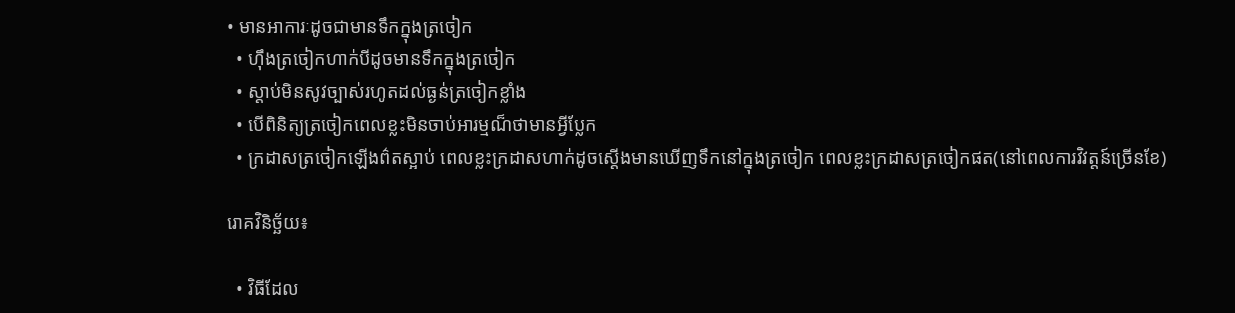• មានអាការៈដូចជាមានទឹកក្នុងត្រចៀក
  • ហ៊ឹងត្រចៀកហាក់បីដូចមានទឹកក្នុងត្រចៀក
  • ស្ដាប់មិនសូវច្បាស់រហូតដល់ធ្ងន់ត្រចៀកខ្លាំង
  • បើពិនិត្យត្រចៀកពេលខ្លះមិនចាប់អារម្មណ៏ថាមានអ្វីប្លែក
  • ក្រដាសត្រចៀកឡើងព៌តស្អាប់ ពេលខ្លះក្រដាសហាក់ដូចស្ដើងមានឃើញទឹកនៅក្នុងត្រចៀក ពេលខ្លះក្រដាសត្រចៀកផត(នៅពេលការវិវត្តន៍ច្រើនខែ)

រោគវិនិច្ឆ័យ៖

  • វិធីដែល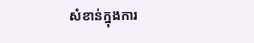សំខាន់ក្នុងការ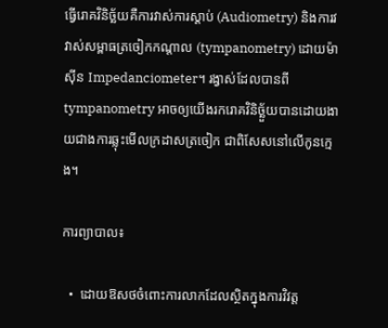ធ្វើរោគវិនិច្ឆ័យគឺការវាស់ការស្ដាប់ (Audiometry) និងការវវាស់សម្ពាធត្រចៀកកណ្ដាល (tympanometry) ដោយម៉ាស៊ីន Impedanciometer។ រង្វាស់ដែលបានពី tympanometry អាចឲ្យយើងរករោគវិនិច្ឆ័ួយបានដោយងាយជាងការឆ្លុះមើលក្រដាសត្រចៀក ជាពិសែសនៅលើកូនក្មេង។

ការព្យាបាល៖

  •  ដោយឱសថចំពោះការលាកដែលស្ថិតក្នុងការវិវត្ត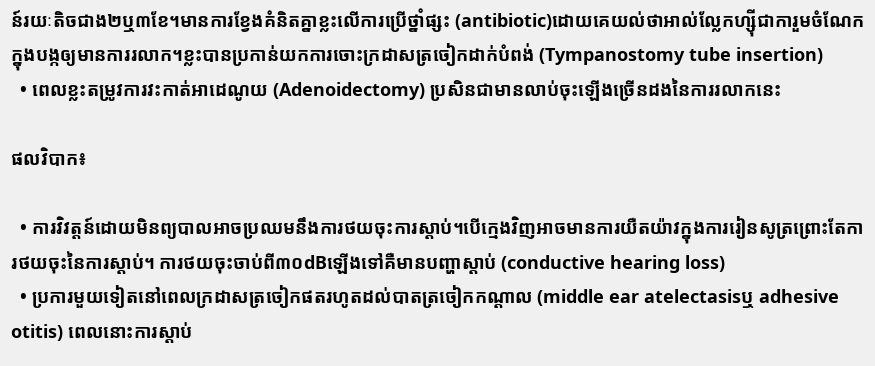ន៍រយៈតិចជាង២ឬ៣ខែ។មានការខ្វែងគំនិតគ្នាខ្លះលើការប្រើថ្នាំផ្សះ (antibiotic)ដោយគេយល់ថាអាល់ល្លែកហ្ស៊ីជាការួមចំណែកក្នុងបង្កឲ្យមានការរលាក។ខ្លះបានប្រកាន់យកការចោះក្រដាសត្រចៀកដាក់បំពង់ (Tympanostomy tube insertion)
  • ពេលខ្លះតម្រូវការវះកាត់អាដេណូយ (Adenoidectomy) ប្រសិនជាមានលាប់ចុះឡើងច្រើនដងនៃការរលាកនេះ

ផលវិបាក៖

  • ការវិវត្តន៍ដោយមិនព្យបាលអាចប្រឈមនឹងការថយចុះការស្ដាប់។បើក្មេងវិញអាចមានការយឺតយ៉ាវក្នុងការរៀនសូត្រព្រោះតែការថយចុះនៃការស្ដាប់។ ការថយចុះចាប់ពី៣០dBឡើងទៅគឺមានបញ្ហាស្ដាប់ (conductive hearing loss)
  • ប្រការមួយទៀតនៅពេលក្រដាសត្រចៀកផតរហូតដល់បាតត្រចៀកកណ្ដាល (middle ear atelectasisឬ adhesive otitis) ពេលនោះការស្ដាប់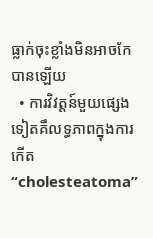ធ្លាក់ចុះខ្លាំងមិនអាចកែបានឡើយ
  • ការវិវត្តន៍មួយផ្សេងទៀតគឹលទ្ធភាពក្នុងការកើត “cholesteatoma”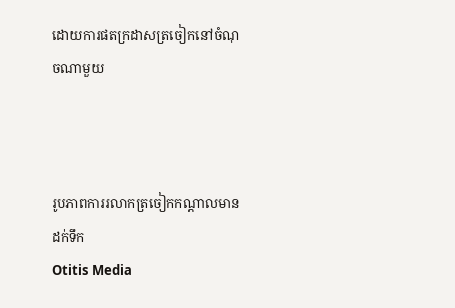ដោយការផតក្រដាសត្រចៀកនៅចំណុចណាមួយ



រូបភាពការរលាកត្រចៀកកណ្ដាលមានដក់ទឹក
Otitis Media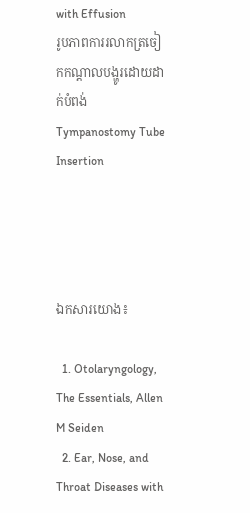with Effusion
រូបភាពការរលាកត្រចៀកកណ្ដាលបង្ហូរដោយដាក់បំពង់ Tympanostomy Tube Insertion




ឯកសារយោង៖

  1. Otolaryngology, The Essentials, Allen M Seiden
  2. Ear, Nose, and Throat Diseases with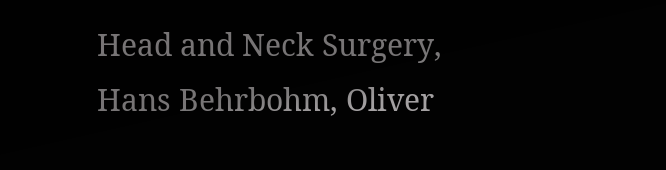Head and Neck Surgery, Hans Behrbohm, Oliver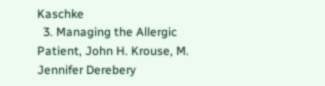Kaschke
  3. Managing the Allergic Patient, John H. Krouse, M. Jennifer Derebery